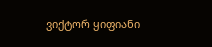ვიქტორ ყიფიანი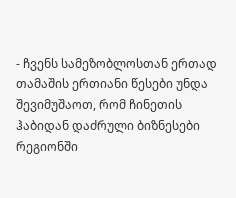- ჩვენს სამეზობლოსთან ერთად თამაშის ერთიანი წესები უნდა შევიმუშაოთ, რომ ჩინეთის ჰაბიდან დაძრული ბიზნესები რეგიონში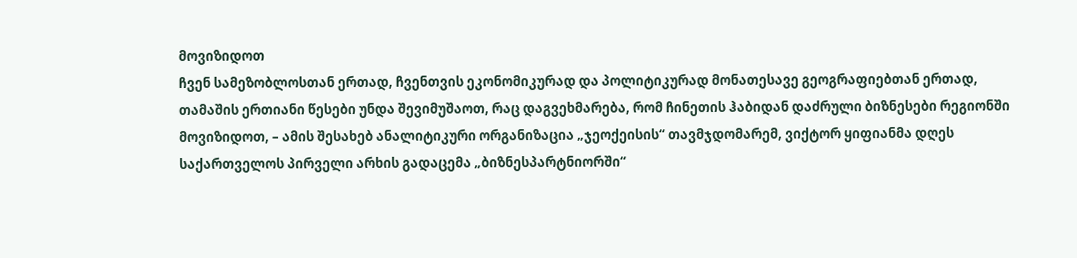მოვიზიდოთ
ჩვენ სამეზობლოსთან ერთად, ჩვენთვის ეკონომიკურად და პოლიტიკურად მონათესავე გეოგრაფიებთან ერთად, თამაშის ერთიანი წესები უნდა შევიმუშაოთ, რაც დაგვეხმარება, რომ ჩინეთის ჰაბიდან დაძრული ბიზნესები რეგიონში მოვიზიდოთ, – ამის შესახებ ანალიტიკური ორგანიზაცია „ჯეოქეისის“ თავმჯდომარემ, ვიქტორ ყიფიანმა დღეს საქართველოს პირველი არხის გადაცემა „ბიზნესპარტნიორში“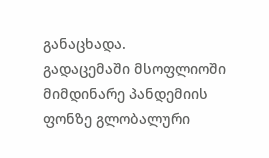განაცხადა.
გადაცემაში მსოფლიოში მიმდინარე პანდემიის ფონზე გლობალური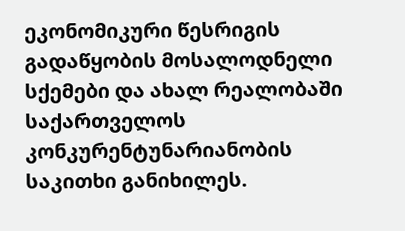ეკონომიკური წესრიგის გადაწყობის მოსალოდნელი სქემები და ახალ რეალობაში საქართველოს კონკურენტუნარიანობის საკითხი განიხილეს.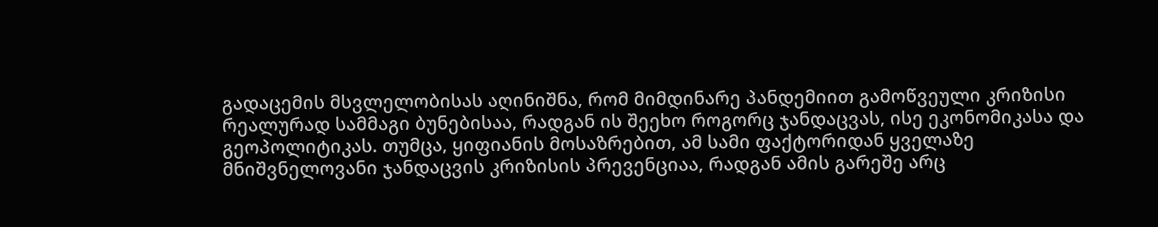გადაცემის მსვლელობისას აღინიშნა, რომ მიმდინარე პანდემიით გამოწვეული კრიზისი რეალურად სამმაგი ბუნებისაა, რადგან ის შეეხო როგორც ჯანდაცვას, ისე ეკონომიკასა და გეოპოლიტიკას. თუმცა, ყიფიანის მოსაზრებით, ამ სამი ფაქტორიდან ყველაზე მნიშვნელოვანი ჯანდაცვის კრიზისის პრევენციაა, რადგან ამის გარეშე არც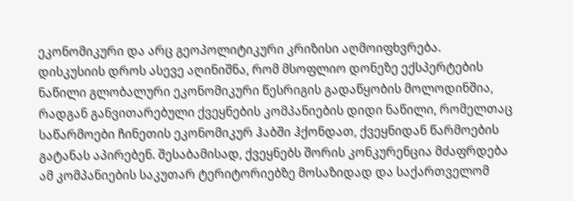ეკონომიკური და არც გეოპოლიტიკური კრიზისი აღმოიფხვრება.
დისკუსიის დროს ასევე აღინიშნა, რომ მსოფლიო დონეზე ექსპერტების ნაწილი გლობალური ეკონომიკური წესრიგის გადაწყობის მოლოდინშია, რადგან განვითარებული ქვეყნების კომპანიების დიდი ნაწილი, რომელთაც საწარმოები ჩინეთის ეკონომიკურ ჰაბში ჰქონდათ, ქვეყნიდან წარმოების გატანას აპირებენ. შესაბამისად, ქვეყნებს შორის კონკურენცია მძაფრდება ამ კომპანიების საკუთარ ტერიტორიებზე მოსაზიდად და საქართველომ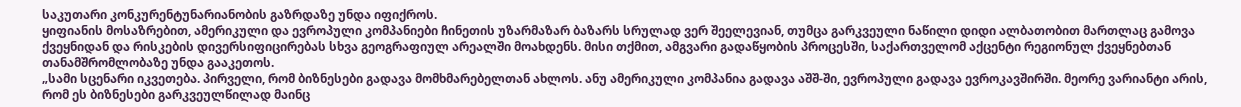საკუთარი კონკურენტუნარიანობის გაზრდაზე უნდა იფიქროს.
ყიფიანის მოსაზრებით, ამერიკული და ევროპული კომპანიები ჩინეთის უზარმაზარ ბაზარს სრულად ვერ შეელევიან, თუმცა გარკვეული ნაწილი დიდი ალბათობით მართლაც გამოვა ქვეყნიდან და რისკების დივერსიფიცირებას სხვა გეოგრაფიულ არეალში მოახდენს. მისი თქმით, ამგვარი გადაწყობის პროცესში, საქართველომ აქცენტი რეგიონულ ქვეყნებთან თანამშრომლობაზე უნდა გააკეთოს.
„სამი სცენარი იკვეთება. პირველი, რომ ბიზნესები გადავა მომხმარებელთან ახლოს. ანუ ამერიკული კომპანია გადავა აშშ-ში, ევროპული გადავა ევროკავშირში. მეორე ვარიანტი არის, რომ ეს ბიზნესები გარკვეულწილად მაინც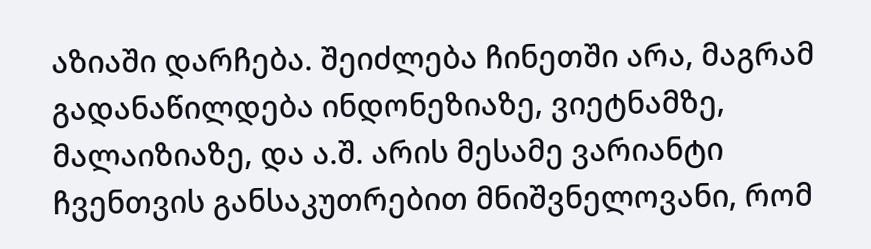აზიაში დარჩება. შეიძლება ჩინეთში არა, მაგრამ გადანაწილდება ინდონეზიაზე, ვიეტნამზე, მალაიზიაზე, და ა.შ. არის მესამე ვარიანტი ჩვენთვის განსაკუთრებით მნიშვნელოვანი, რომ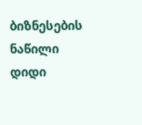ბიზნესების ნაწილი დიდი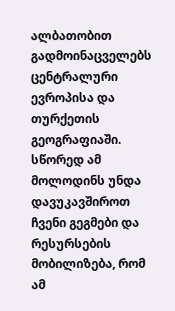ალბათობით გადმოინაცველებს ცენტრალური ევროპისა და თურქეთის გეოგრაფიაში. სწორედ ამ მოლოდინს უნდა დავუკავშიროთ ჩვენი გეგმები და რესურსების მობილიზება, რომ ამ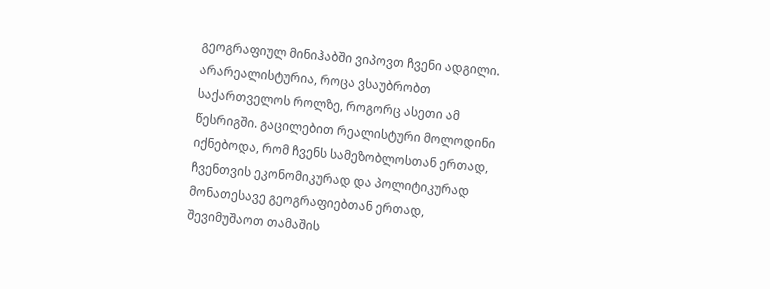გეოგრაფიულ მინიჰაბში ვიპოვთ ჩვენი ადგილი. არარეალისტურია, როცა ვსაუბრობთ საქართველოს როლზე, როგორც ასეთი ამ წესრიგში. გაცილებით რეალისტური მოლოდინი იქნებოდა, რომ ჩვენს სამეზობლოსთან ერთად, ჩვენთვის ეკონომიკურად და პოლიტიკურად მონათესავე გეოგრაფიებთან ერთად, შევიმუშაოთ თამაშის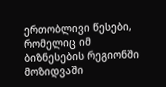ერთობლივი წესები, რომელიც იმ ბიზნესების რეგიონში მოზიდვაში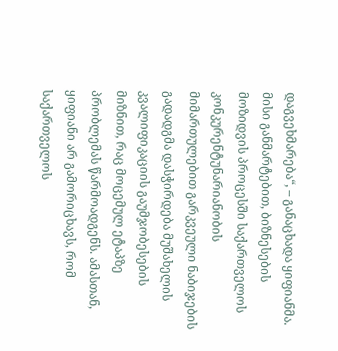დაგვეხმარება“, – განაცხადა ყიფიანმა.
მისი განმარტებით, ბიზნესების მოზიდვის პროცესში საქართველოს კონკურენტუნარიანობის მიმართულებით გარკვეული ნაბიჯების გადადგმა დასჭირდება მუშახელის კვალიფიკაციის გაუმჯობესების მიზნით, რაც მოცემულ ეტაპზე პრობლემას წარმოადგენს. ამასთან, ყიფიანი არ გამორიცხავს, რომ საქართველოს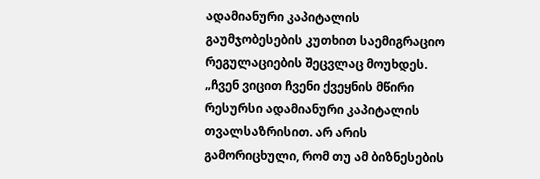ადამიანური კაპიტალის გაუმჯობესების კუთხით საემიგრაციო რეგულაციების შეცვლაც მოუხდეს.
„ჩვენ ვიცით ჩვენი ქვეყნის მწირი რესურსი ადამიანური კაპიტალის თვალსაზრისით. არ არის გამორიცხული, რომ თუ ამ ბიზნესების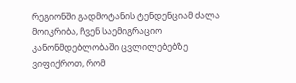რეგიონში გადმოტანის ტენდენციამ ძალა მოიკრიბა, ჩვენ საემიგრაციო კანონმდებლობაში ცვლილებებზე ვიფიქროთ, რომ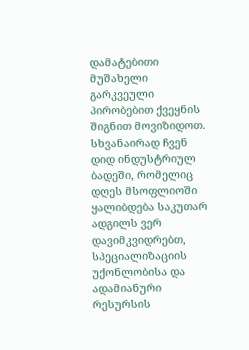დამატებითი მუშახელი გარკვეული პირობებით ქვეყნის შიგნით მოვიზიდოთ. სხვანაირად ჩვენ დიდ ინდუსტრიულ ბადეში, რომელიც დღეს მსოფლიოში ყალიბდება საკუთარ ადგილს ვერ დავიმკვიდრებთ, სპეციალიზაციის უქონლობისა და ადამიანური რესურსის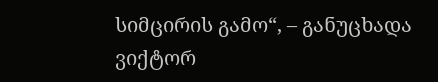სიმცირის გამო“, – განუცხადა ვიქტორ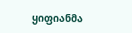ყიფიანმა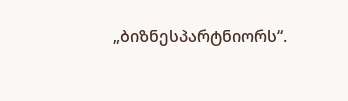„ბიზნესპარტნიორს“.